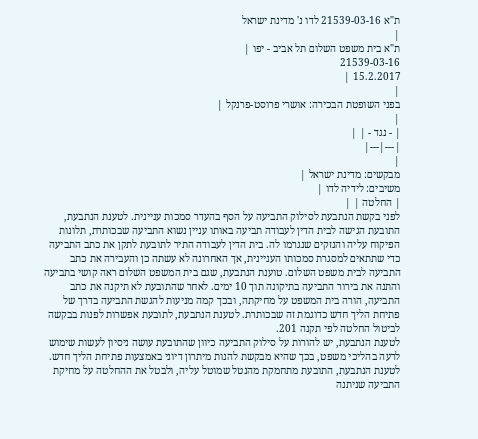ת"א 21539-03-16 לדו נ' מדינת ישראל
|
ת"א בית משפט השלום תל אביב - יפו |
21539-03-16
15.2.2017 |
|
בפני השופטת הבכירה: אושרי פרוסט-פרנקל |
|
| - נגד - | |
|---|---|
|
מבקשים: מדינת ישראל |
משיבים: לידיה לדו |
| החלטה | |
לפני בקשת הנתבעת לסילוק התביעה על הסף בהעדר סמכות עניינית. לטענת הנתבעת, התובעת הגישה לבית הדין לעבודה תביעה באותו עניין נשוא התביעה שבכותרת, תלונות הפיקוח עליה והנזקים שנגרמו לה. בית הדין לעבודה התיר לתובעת לתקן את כתב התביעה כדי שתתאים למסגרת סמכותו העניינית, אך האחרונה לא עשתה כן והעבירה את כתב התביעה לבית משפט השלום. טוענת הנתבעת, שגם בית המשפט השלום ראה קושי בתביעה והתנה את בירור התביעה בתיקונה תוך 10 ימים. לאחר שהתובעת לא תיקנה את כתב התביעה, הורה בית המשפט על מחיקתה, ובכך קמה מניעות להגשת התביעה בדרך של פתיחת הליך חדש כדוגמת זה שבכותרת. לטענת הנתבעת, לתובעת אפשרות לפנות בבקשה לביטול החלטה לפי תקנה 201.
לטענת הנתבעת, יש להורות על סילוק התביעה כיוון שהתובעת עושה ניסיון לעשות שימוש לרעה בהליכי משפט, בכך שהיא מבקשת להנות מיתרון דיוני באמצעות פתיחת הליך חדש. לטענת הנתבעת, התובעת מתחמקת מהנטל שמוטל עליה, ולבטל את ההחלטה על מחיקת התביעה שניתנה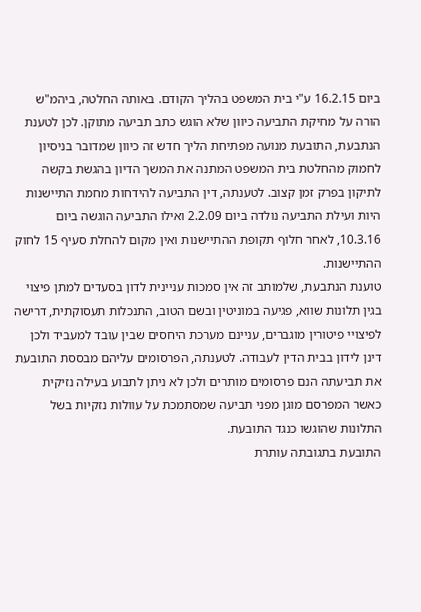ביום 16.2.15 ע"י בית המשפט בהליך הקודם. באותה החלטה, ביהמ"ש הורה על מחיקת התביעה כיוון שלא הוגש כתב תביעה מתוקן. לכן לטענת הנתבעת, התובעת מנועה מפתיחת הליך חדש זה כיוון שמדובר בניסיון לחמוק מהחלטת בית המשפט המתנה את המשך הדיון בהגשת בקשה לתיקון בפרק זמן קצוב. לטענתה, דין התביעה להידחות מחמת התיישנות היות ועילת התביעה נולדה ביום 2.2.09 ואילו התביעה הוגשה ביום 10.3.16, לאחר חלוף תקופת ההתיישנות ואין מקום להחלת סעיף 15 לחוק ההתיישנות.
טוענת הנתבעת, שלמותב זה אין סמכות עניינית לדון בסעדים למתן פיצוי בגין תלונות שווא, פגיעה במוניטין ובשם הטוב, התנכלות תעסוקתית, דרישה לפיצויי פיטורין מוגברים, עניינם מערכת היחסים שבין עובד למעביד ולכן דינן לידון בבית הדין לעבודה. לטענתה, הפרסומים עליהם מבססת התובעת את תביעתה הנם פרסומים מותרים ולכן לא ניתן לתבוע בעילה נזיקית כאשר המפרסם מוגן מפני תביעה שמסתמכת על עוולות נזקיות בשל התלונות שהוגשו כנגד התובעת.
התובעת בתגובתה עותרת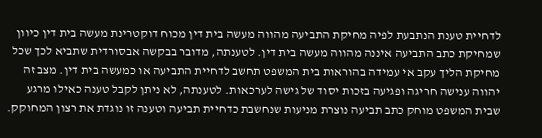לדחיית טענת הנתבעת לפיה מחיקת התביעה מהווה מעשה בית דין מכוח דוקטרינת מעשה בית דין כיוון שמחיקת כתב התביעה איננה מהווה מעשה בית דין. לטענתה, מדובר בבקשה אבסורדית שתביא לכך שכל מחיקת הליך עקב אי עמידה בהוראות בית המשפט תחשב לדחיית התביעה או כמעשה בית דין. מצב זה יהווה ענישה חריגה ופגיעה בזכות יסוד של גישה לערכאות. לטענתה, לא ניתן לקבל טענה כאילו מרגע שבית המשפט מוחק כתב תביעה נוצרת מניעות שנחשבת כדחיית תביעה וטענה זו נוגדת את רצון המחוקק.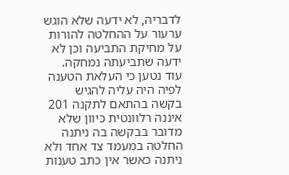לדבריה, לא ידעה שלא הוגש ערעור על ההחלטה להורות על מחיקת התביעה וכן לא ידעה שתביעתה נמחקה. עוד נטען כי העלאת הטענה לפיה היה עליה להגיש בקשה בהתאם לתקנה 201 איננה רלוונטית כיוון שלא מדובר בבקשה בה ניתנה החלטה במעמד צד אחד ולא ניתנה כאשר אין כתב טענות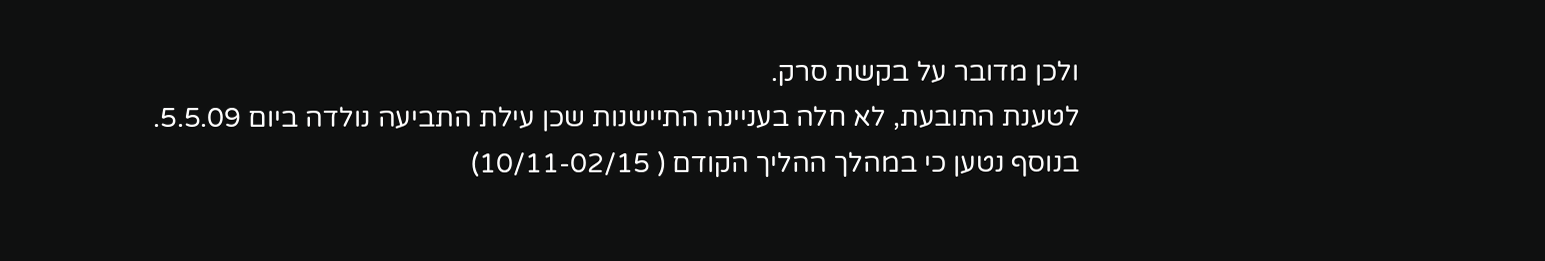ולכן מדובר על בקשת סרק.
לטענת התובעת, לא חלה בעניינה התיישנות שכן עילת התביעה נולדה ביום 5.5.09. בנוסף נטען כי במהלך ההליך הקודם ( 10/11-02/15)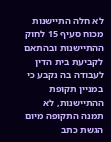לא חלה התיישנות מכוח סעיף 15 לחוק ההתיישנות ובהתאם לקביעת בית הדין לעבודה בה נקבע כי במניין תקופת ההתיישנות, לא תמנה התקופה מיום הגשת כתב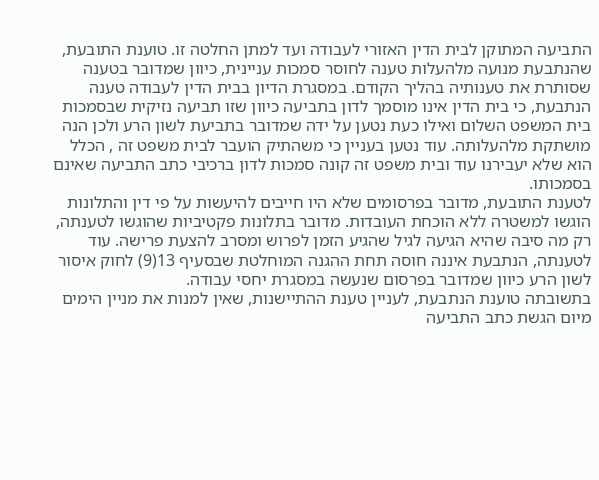התביעה המתוקן לבית הדין האזורי לעבודה ועד למתן החלטה זו. טוענת התובעת, שהנתבעת מנועה מלהעלות טענה לחוסר סמכות עניינית, כיוון שמדובר בטענה שסותרת את טענותיה בהליך הקודם. במסגרת הדיון בבית הדין לעבודה טענה הנתבעת, כי בית הדין אינו מוסמך לדון בתביעה כיוון שזו תביעה נזיקית שבסמכות בית המשפט השלום ואילו כעת נטען על ידה שמדובר בתביעת לשון הרע ולכן הנה מושתקת מלהעלותה. עוד נטען בעניין כי משהתיק הועבר לבית משפט זה , הכלל הוא שלא יעבירנו עוד ובית משפט זה קונה סמכות לדון ברכיבי כתב התביעה שאינם בסמכותו.
לטענת התובעת, מדובר בפרסומים שלא היו חייבים להיעשות על פי דין והתלונות הוגשו למשטרה ללא הוכחת העובדות. מדובר בתלונות פקטיביות שהוגשו לטענתה, רק מה סיבה שהיא הגיעה לגיל שהגיע הזמן לפרוש ומסרב להצעת פרישה. עוד לטענתה, הנתבעת איננה חוסה תחת ההגנה המוחלטת שבסעיף 13(9) לחוק איסור לשון הרע כיוון שמדובר בפרסום שנעשה במסגרת יחסי עבודה.
בתשובתה טוענת הנתבעת, לעניין טענת ההתיישנות, שאין למנות את מניין הימים מיום הגשת כתב התביעה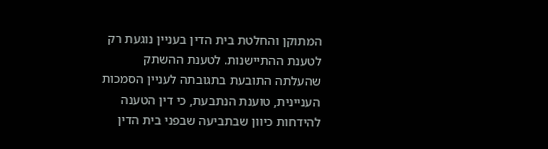המתוקן והחלטת בית הדין בעניין נוגעת רק לטענת ההתיישנות. לטענת ההשתק שהעלתה התובעת בתגובתה לעניין הסמכות העניינית, טוענת הנתבעת, כי דין הטענה להידחות כיוון שבתביעה שבפני בית הדין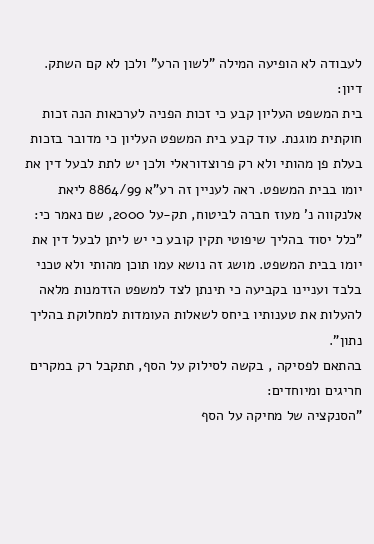לעבודה לא הופיעה המילה "לשון הרע" ולכן לא קם השתק.
דיון:
בית המשפט העליון קבע כי זכות הפניה לערכאות הנה זכות חוקתית מוגנת. עוד קבע בית המשפט העליון כי מדובר בזכות בעלת פן מהותי ולא רק פרוצדוראלי ולכן יש לתת לבעל דין את יומו בבית המשפט. ראה לעניין זה רע"א 8864/99 ליאת אלנקווה נ' מעוז חברה לביטוח, תק-על 2000, שם נאמר כי: "כלל יסוד בהליך שיפוטי תקין קובע כי יש ליתן לבעל דין את יומו בבית המשפט. מושג זה נושא עמו תוכן מהותי ולא טכני בלבד ועניינו בקביעה כי תינתן לצד למשפט הזדמנות מלאה להעלות את טענותיו ביחס לשאלות העומדות למחלוקת בהליך נתון".
בהתאם לפסיקה , בקשה לסילוק על הסף, תתקבל רק במקרים חריגים ומיוחדים:
"הסנקציה של מחיקה על הסף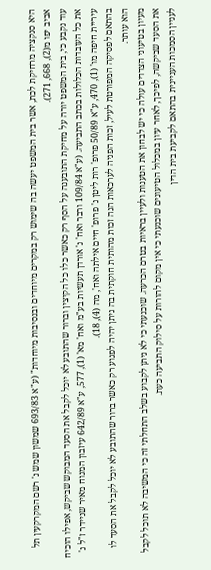היא סנקציה מרחיקת לכת, אשר בית המשפט יעשה בה שימוש רק במקרים מיוחדים ובנסיבות מיוחדות" (ע"א 693/83 שמשון שמש נ' רשם המקרקעין תל אביב יפו מ(2), 668, 271).
עוד נקבע כי, בית המשפט יורה על מחיקת התובענה על הסף רק כאשר כלו כל הקיצין וברור שהתובע לא יוכל לקבל את הסעד המבוקש שביקש, אפילו הוכיח את כל העובדות הכלולות בכתב התביעה. (ע"א 109/84 ורבר ואח' נ' אורדן תעשיות בע"מ ואח' מא' (1), 577, ע"א 642/89 עיזבון המנוח מאיר שניידר ז"ל נ' עיריית חיפה מו' (1), 470, ע"א 50/89 פרופ' רות ליטן נ' פרופ' חיים אילתה ואח', מה (4), 18).
בהתאם לפסיקה המפורטת לעיל, זכות הפניה לערכאות הנה זכות מהותית חוקתית בה ניתן יהיה לפגוע רק כאשר ברור שהתובע לא יוכל לקבל את הסעד לו הוא עותר.
מעיון בטיעוני הצדדים עולה כי יש לבחון את הטענות ולעיין בראיות בטרם הכרעה. שוכנעתי כי לא ניתן לקבוע בשלב התחלתי זה כי המשיבה לא תוכל לקבל את הסעד שביקשה, לפיכך, לאחר עיון במכלול הטיעונים שוכנעתי כי אין מקום להורות על סילוק התביעה כעת.
לעניין הסמכות העניינית בהתאם לקביעת בית הדין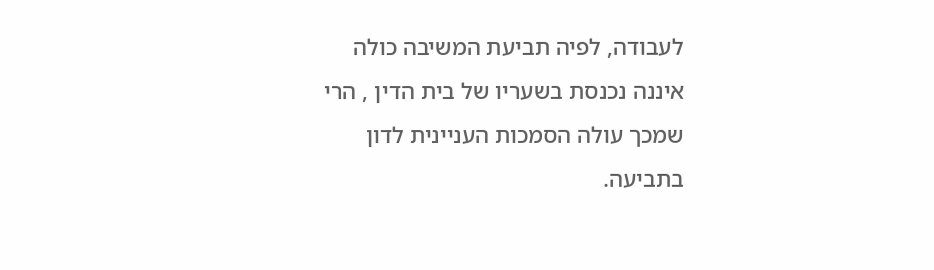לעבודה, לפיה תביעת המשיבה כולה איננה נכנסת בשעריו של בית הדין , הרי שמכך עולה הסמכות העניינית לדון בתביעה.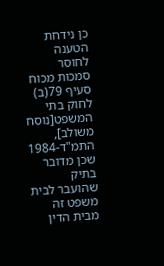כן נידחת הטענה לחוסר סמכות מכוח סעיף 79(ב) לחוק בתי המשפט[נוסח משולב], התמ"ד-1984 שכן מדובר בתיק שהועבר לבית משפט זה מבית הדין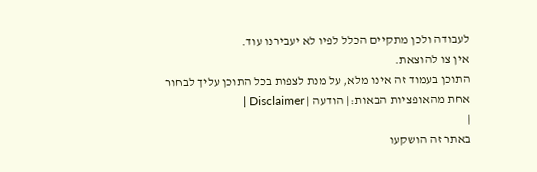לעבודה ולכן מתקיים הכלל לפיו לא יעבירנו עוד.
אין צו להוצאת.
התוכן בעמוד זה אינו מלא, על מנת לצפות בכל התוכן עליך לבחור אחת מהאופציות הבאות:| הודעה | Disclaimer |
|
באתר זה הושקעו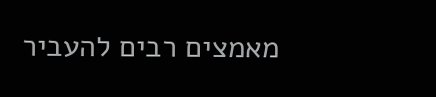מאמצים רבים להעביר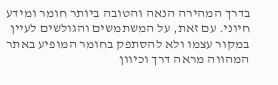בדרך המהירה הנאה והטובה ביותר חומר ומידע חיוני. עם זאת, על המשתמשים והגולשים לעיין במקור עצמו ולא להסתפק בחומר המופיע באתר המהווה מראה דרך וכיוון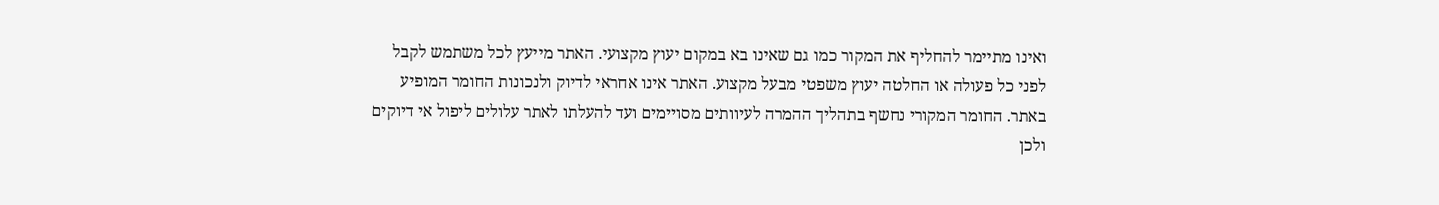ואינו מתיימר להחליף את המקור כמו גם שאינו בא במקום יעוץ מקצועי. האתר מייעץ לכל משתמש לקבל לפני כל פעולה או החלטה יעוץ משפטי מבעל מקצוע. האתר אינו אחראי לדיוק ולנכונות החומר המופיע באתר. החומר המקורי נחשף בתהליך ההמרה לעיוותים מסויימים ועד להעלתו לאתר עלולים ליפול אי דיוקים ולכן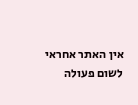אין האתר אחראי לשום פעולה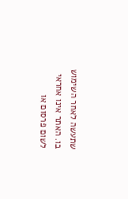שתעשה לאחר השימוש בו. האתר אינו אחראי לשום פרסום או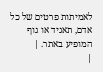לאמיתות פרטים של כל אדם, תאגיד או גוף המופיע באתר. |
|